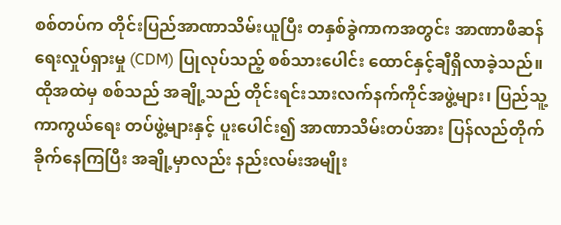စစ်တပ်က တိုင်းပြည်အာဏာသိမ်းယူပြီး တနှစ်ခွဲကာကအတွင်း အာဏာဖီဆန်ရေးလှုပ်ရှားမှု (CDM) ပြုလုပ်သည့် စစ်သားပေါင်း ထောင်နှင့်ချီရှိလာခဲ့သည်။
ထိုအထဲမှ စစ်သည် အချို့သည် တိုင်းရင်းသားလက်နက်ကိုင်အဖွဲ့များ၊ ပြည်သူ့ကာကွယ်ရေး တပ်ဖွဲ့များနှင့် ပူးပေါင်း၍ အာဏာသိမ်းတပ်အား ပြန်လည်တိုက်ခိုက်နေကြပြီး အချို့မှာလည်း နည်းလမ်းအမျိုး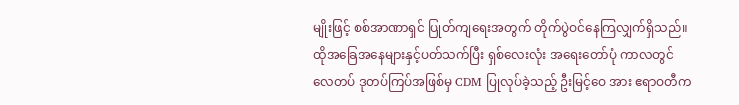မျိုးဖြင့် စစ်အာဏာရှင် ပြုတ်ကျရေးအတွက် တိုက်ပွဲဝင်နေကြလျှက်ရှိသည်။
ထိုအခြေအနေများနှင့်ပတ်သက်ပြီး ရှစ်လေးလုံး အရေးတော်ပုံ ကာလတွင် လေတပ် ဒုတပ်ကြပ်အဖြစ်မှ CDM ပြုလုပ်ခဲ့သည့် ဦးမြင့်ဝေ အား ဧရာဝတီက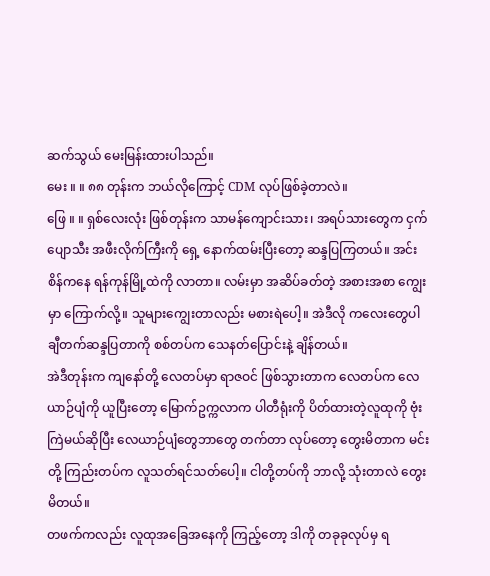ဆက်သွယ် မေးမြန်းထားပါသည်။
မေး ။ ။ ၈၈ တုန်းက ဘယ်လိုကြောင့် CDM လုပ်ဖြစ်ခဲ့တာလဲ။
ဖြေ ။ ။ ရှစ်လေးလုံး ဖြစ်တုန်းက သာမန်ကျောင်းသား၊ အရပ်သားတွေက ငှက်ပျောသီး အဖီးလိုက်ကြီးကို ရှေ့ နောက်ထမ်းပြီးတော့ ဆန္ဒပြကြတယ်။ အင်းစိန်ကနေ ရန်ကုန်မြို့ထဲကို လာတာ။ လမ်းမှာ အဆိပ်ခတ်တဲ့ အစားအစာ ကျွေးမှာ ကြောက်လို့။ သူများကျွေးတာလည်း မစားရဲပေါ့။ အဲဒီလို ကလေးတွေပါ ချီတက်ဆန္ဒပြတာကို စစ်တပ်က သေနတ်ပြောင်းနဲ့ ချိန်တယ်။
အဲဒီတုန်းက ကျနော်တို့ လေတပ်မှာ ရာဇဝင် ဖြစ်သွားတာက လေတပ်က လေယာဉ်ပျံကို ယူပြီးတော့ မြောက်ဥက္ကလာက ပါတီရုံးကို ပိတ်ထားတဲ့လူထုကို ဗုံးကြဲမယ်ဆိုပြီး လေယာဉ်ပျံတွေဘာတွေ တက်တာ လုပ်တော့ တွေးမိတာက မင်းတို့ ကြည်းတပ်က လူသတ်ရင်သတ်ပေါ့။ ငါတို့တပ်ကို ဘာလို့ သုံးတာလဲ တွေးမိတယ်။
တဖက်ကလည်း လူထုအခြေအနေကို ကြည့်တော့ ဒါကို တခုခုလုပ်မှ ရ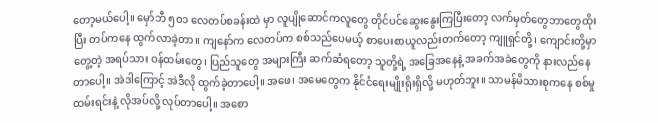တော့မယ်ပေါ့။ မှော်ဘီ ၅၀၁ လေတပ်စခန်းထဲ မှာ လူပျိုဆောင်ကလူတွေ တိုင်ပင်ဆွေးနွေးကြပြီးတော့ လက်မှတ်တွေဘာတွေထိုးပြီး တပ်ကနေ ထွက်လာခဲ့တာ။ ကျနော်က လေတပ်က စစ်သည်ပေမယ့် စာပေးစာယူလည်းတက်တော့ ကျူရှင်တို့၊ ကျောင်းတို့မှာတွေ့တဲ့ အရပ်သား ဝန်ထမ်းတွေ၊ ပြည်သူတွေ အများကြီး ဆက်ဆံရတော့ သူတို့ရဲ့ အခြေအနေနဲ့ အခက်အခဲတွေကို နားလည်နေတာပေါ့။ အဲဒါကြောင့် အဲဒီလို ထွက်ခဲ့တာပေါ့။ အဖေ၊ အမေတွေက နိုင်ငံရေးမျိုးရိုးရှိလို့ မဟုတ်ဘူး။ သာမန်မိသားစုကနေ စစ်မှုထမ်းရင်းနဲ့ လိုအပ်လို့ လုပ်တာပေါ့။ အစော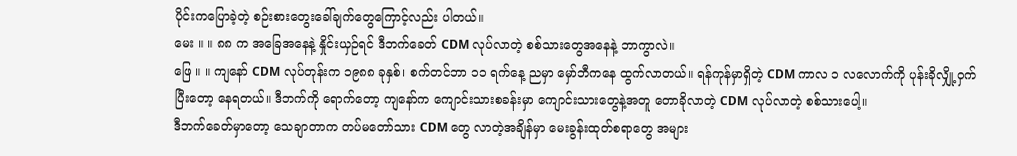ပိုင်းကပြောခဲ့တဲ့ စဉ်းစားတွေးခေါ်ချက်တွေကြောင့်လည်း ပါတယ်။
မေး ။ ။ ၈၈ က အခြေအနေနဲ့ နှိုင်းယှဉ်ရင် ဒီဘက်ခေတ် CDM လုပ်လာတဲ့ စစ်သားတွေအနေနဲ့ ဘာကွာလဲ။
ဖြေ ။ ။ ကျနော် CDM လုပ်တုန်းက ၁၉၈၈ ခုနှစ်၊ စက်တင်ဘာ ၁၁ ရက်နေ့ ညမှာ မှော်ဘီကနေ ထွက်လာတယ်။ ရန်ကုန်မှာရှိတဲ့ CDM ကာလ ၁ လလောက်ကို ပုန်းခိုလျှို့ဝှက်ပြီးတော့ နေရတယ်။ ဒီဘက်ကို ရောက်တော့ ကျနော်က ကျောင်းသားစခန်းမှာ ကျောင်းသားတွေနဲ့အတူ တောခိုလာတဲ့ CDM လုပ်လာတဲ့ စစ်သားပေါ့။
ဒီဘက်ခေတ်မှာတော့ သေချာတာက တပ်မတော်သား CDM တွေ လာတဲ့အချိန်မှာ မေးခွန်းထုတ်စရာတွေ အများ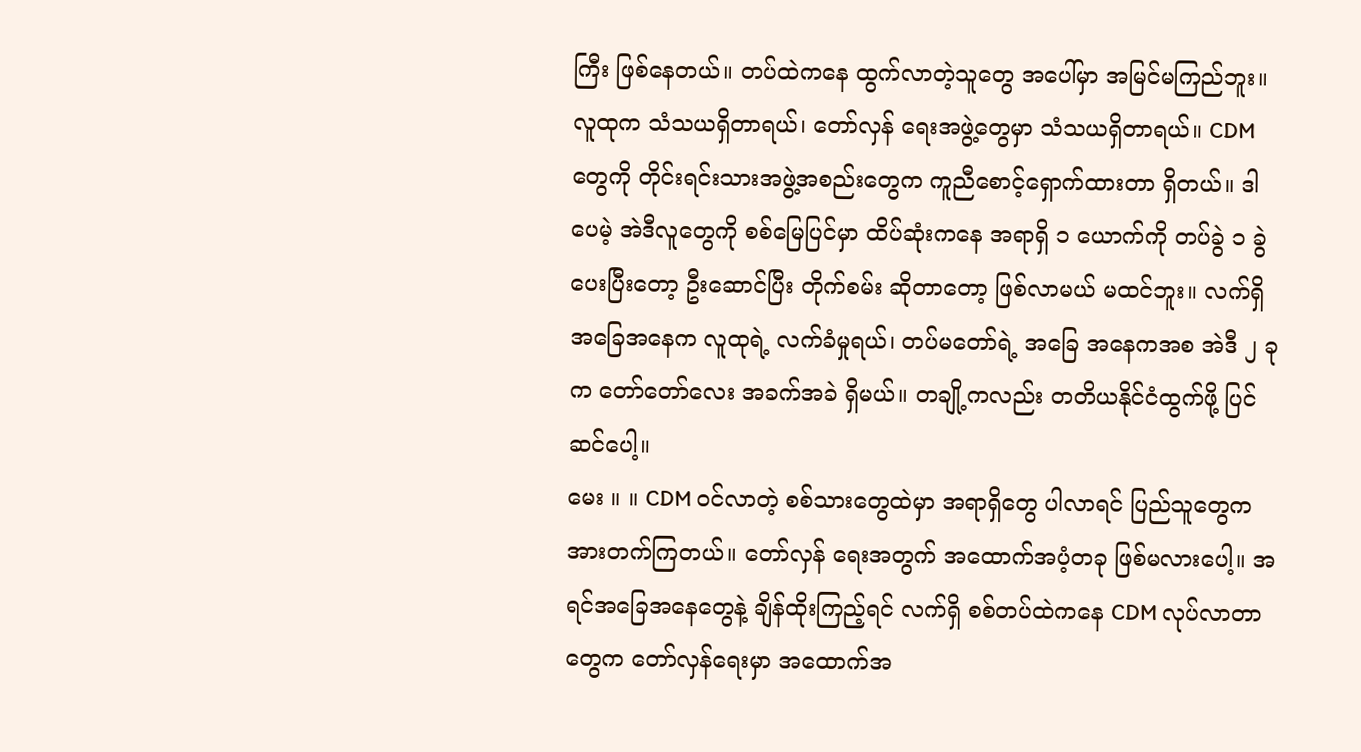ကြီး ဖြစ်နေတယ်။ တပ်ထဲကနေ ထွက်လာတဲ့သူတွေ အပေါ်မှာ အမြင်မကြည်ဘူး။ လူထုက သံသယရှိတာရယ်၊ တော်လှန် ရေးအဖွဲ့တွေမှာ သံသယရှိတာရယ်။ CDM တွေကို တိုင်းရင်းသားအဖွဲ့အစည်းတွေက ကူညီစောင့်ရှောက်ထားတာ ရှိတယ်။ ဒါပေမဲ့ အဲဒီလူတွေကို စစ်မြေပြင်မှာ ထိပ်ဆုံးကနေ အရာရှိ ၁ ယောက်ကို တပ်ခွဲ ၁ ခွဲပေးပြီးတော့ ဦးဆောင်ပြီး တိုက်စမ်း ဆိုတာတော့ ဖြစ်လာမယ် မထင်ဘူး။ လက်ရှိ အခြေအနေက လူထုရဲ့ လက်ခံမှုရယ်၊ တပ်မတော်ရဲ့ အခြေ အနေကအစ အဲဒီ ၂ ခုက တော်တော်လေး အခက်အခဲ ရှိမယ်။ တချို့ကလည်း တတိယနိုင်ငံထွက်ဖို့ ပြင်ဆင်ပေါ့။
မေး ။ ။ CDM ဝင်လာတဲ့ စစ်သားတွေထဲမှာ အရာရှိတွေ ပါလာရင် ပြည်သူတွေက အားတက်ကြတယ်။ တော်လှန် ရေးအတွက် အထောက်အပံ့တခု ဖြစ်မလားပေါ့။ အရင်အခြေအနေတွေနဲ့ ချိန်ထိုးကြည့်ရင် လက်ရှိ စစ်တပ်ထဲကနေ CDM လုပ်လာတာတွေက တော်လှန်ရေးမှာ အထောက်အ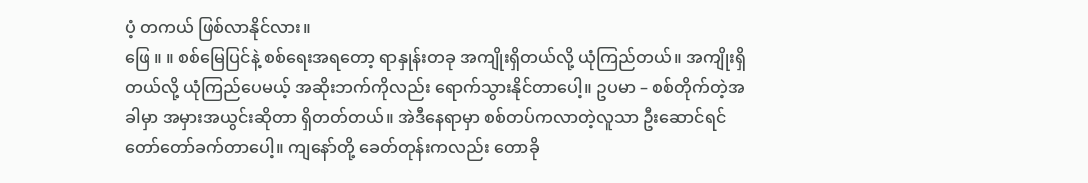ပံ့ တကယ် ဖြစ်လာနိုင်လား။
ဖြေ ။ ။ စစ်မြေပြင်နဲ့ စစ်ရေးအရတော့ ရာနှုန်းတခု အကျိုးရှိတယ်လို့ ယုံကြည်တယ်။ အကျိုးရှိတယ်လို့ ယုံကြည်ပေမယ့် အဆိုးဘက်ကိုလည်း ရောက်သွားနိုင်တာပေါ့။ ဥပမာ – စစ်တိုက်တဲ့အခါမှာ အမှားအယွင်းဆိုတာ ရှိတတ်တယ်။ အဲဒီနေရာမှာ စစ်တပ်ကလာတဲ့လူသာ ဦးဆောင်ရင် တော်တော်ခက်တာပေါ့။ ကျနော်တို့ ခေတ်တုန်းကလည်း တောခို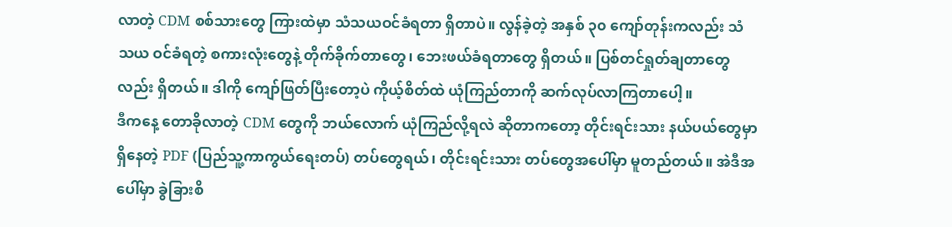လာတဲ့ CDM စစ်သားတွေ ကြားထဲမှာ သံသယဝင်ခံရတာ ရှိတာပဲ။ လွန်ခဲ့တဲ့ အနှစ် ၃၀ ကျော်တုန်းကလည်း သံသယ ဝင်ခံရတဲ့ စကားလုံးတွေနဲ့ တိုက်ခိုက်တာတွေ၊ ဘေးဖယ်ခံရတာတွေ ရှိတယ်။ ပြစ်တင်ရှုတ်ချတာတွေလည်း ရှိတယ်။ ဒါကို ကျော်ဖြတ်ပြီးတော့ပဲ ကိုယ့်စိတ်ထဲ ယုံကြည်တာကို ဆက်လုပ်လာကြတာပေါ့။
ဒီကနေ့ တောခိုလာတဲ့ CDM တွေကို ဘယ်လောက် ယုံကြည်လို့ရလဲ ဆိုတာကတော့ တိုင်းရင်းသား နယ်ပယ်တွေမှာ ရှိနေတဲ့ PDF (ပြည်သူ့ကာကွယ်ရေးတပ်) တပ်တွေရယ်၊ တိုင်းရင်းသား တပ်တွေအပေါ်မှာ မူတည်တယ်။ အဲဒီအပေါ်မှာ ခွဲခြားစိ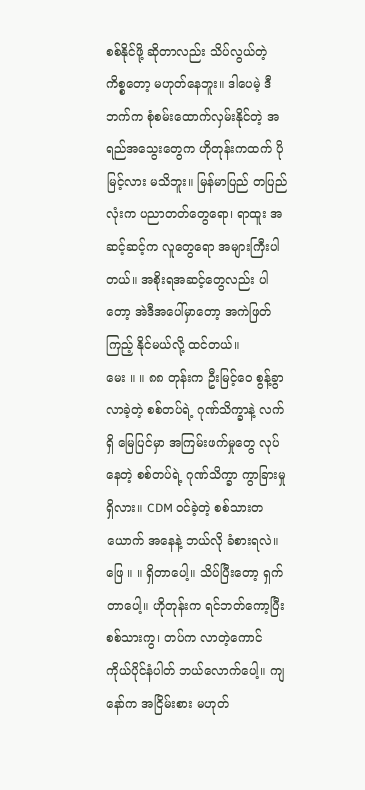စစ်နိုင်ဖို့ ဆိုတာလည်း သိပ်လွယ်တဲ့ ကိစ္စတော့ မဟုတ်နေဘူး။ ဒါပေမဲ့ ဒီဘက်က စုံစမ်းထောက်လှမ်းနိုင်တဲ့ အရည်အသွေးတွေက ဟိုတုန်းကထက် ပိုမြင့်လား မသိဘူး။ မြန်မာပြည် တပြည်လုံးက ပညာတတ်တွေရော၊ ရာထူး အဆင့်ဆင့်က လူတွေရော အများကြီးပါတယ်။ အစိုးရအဆင့်တွေလည်း ပါတော့ အဲဒီအပေါ်မှာတော့ အကဲဖြတ် ကြည့် နိုင်မယ်လို့ ထင်တယ်။
မေး ။ ။ ၈၈ တုန်းက ဦးမြင့်ဝေ စွန့်ခွာလာခဲ့တဲ့ စစ်တပ်ရဲ့ ဂုဏ်သိက္ခာနဲ့ လက်ရှိ မြေပြင်မှာ အကြမ်းဖက်မှုတွေ လုပ်နေတဲ့ စစ်တပ်ရဲ့ ဂုဏ်သိက္ခာ ကွာခြားမှု ရှိလား။ CDM ဝင်ခဲ့တဲ့ စစ်သားတယောက် အနေနဲ့ ဘယ်လို ခံစားရလဲ။
ဖြေ ။ ။ ရှိတာပေါ့။ သိပ်ပြီးတော့ ရှက်တာပေါ့။ ဟိုတုန်းက ရင်ဘတ်ကော့ပြီး စစ်သားကွ၊ တပ်က လာတဲ့ကောင် ကိုယ်ပိုင်နံပါတ် ဘယ်လောက်ပေါ့။ ကျနော်က အငြိမ်းစား မဟုတ်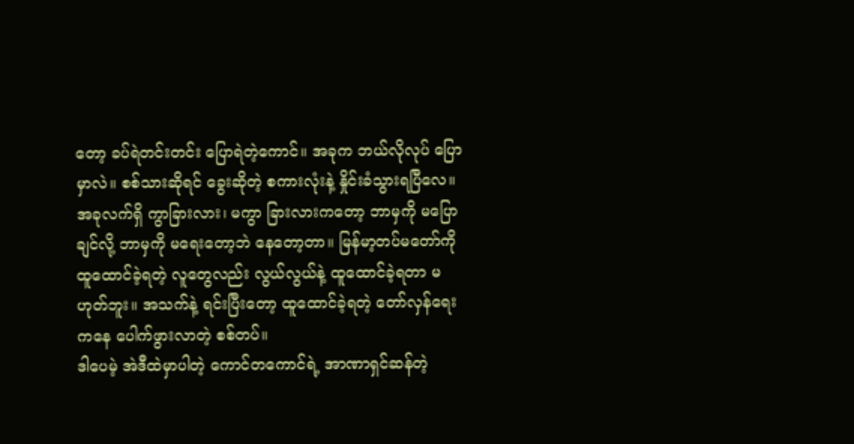တော့ ခပ်ရဲတင်းတင်း ပြောရဲတဲ့ကောင်။ အခုက ဘယ်လိုလုပ် ပြောမှာလဲ။ စစ်သားဆိုရင် ခွေးဆိုတဲ့ စကားလုံးနဲ့ နှိုင်းခံသွားရပြီလေ။ အခုလက်ရှိ ကွာခြားလား၊ မကွာ ခြားလားကတော့ ဘာမှကို မပြောချင်လို့ ဘာမှကို မရေးတော့ဘဲ နေတော့တာ။ မြန်မာ့တပ်မတော်ကို ထူထောင်ခဲ့ရတဲ့ လူတွေလည်း လွယ်လွယ်နဲ့ ထူထောင်ခဲ့ရတာ မဟုတ်ဘူး။ အသက်နဲ့ ရင်းပြီးတော့ ထူထောင်ခဲ့ရတဲ့ တော်လှန်ရေးကနေ ပေါက်ဖွားလာတဲ့ စစ်တပ်။
ဒါပေမဲ့ အဲဒီထဲမှာပါတဲ့ ကောင်တကောင်ရဲ့ အာဏာရှင်ဆန်တဲ့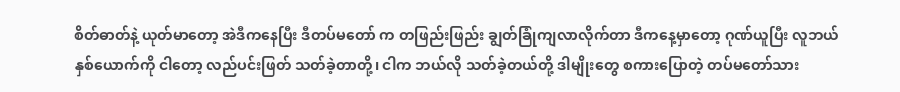စိတ်ဓာတ်နဲ့ ယုတ်မာတော့ အဲဒီကနေပြီး ဒီတပ်မတော် က တဖြည်းဖြည်း ချွတ်ခြုံကျလာလိုက်တာ ဒီကနေ့မှာတော့ ဂုဏ်ယူပြီး လူဘယ်နှစ်ယောက်ကို ငါတော့ လည်ပင်းဖြတ် သတ်ခဲ့တာတို့၊ ငါက ဘယ်လို သတ်ခဲ့တယ်တို့ ဒါမျိုးတွေ စကားပြောတဲ့ တပ်မတော်သား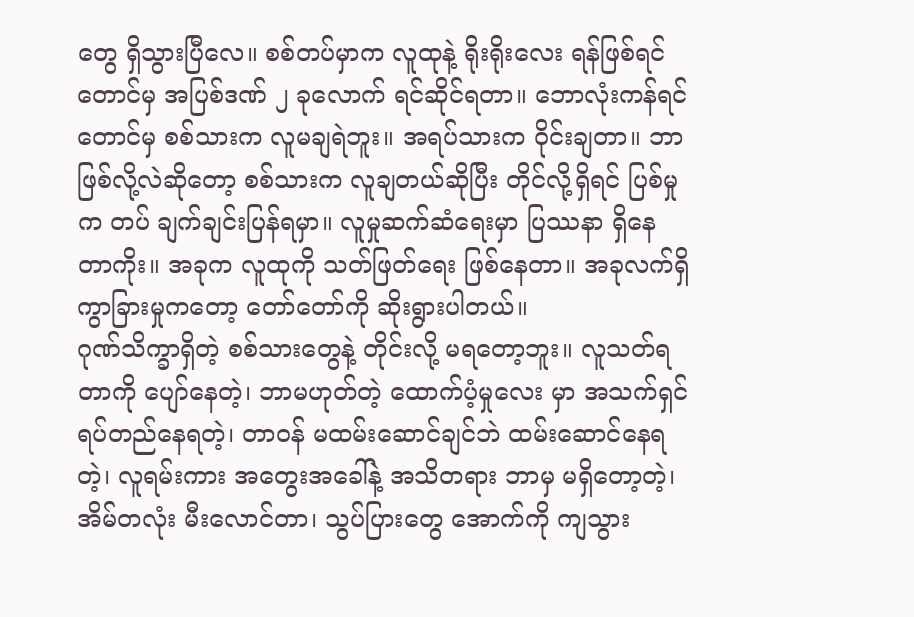တွေ ရှိသွားပြီလေ။ စစ်တပ်မှာက လူထုနဲ့ ရိုးရိုးလေး ရန်ဖြစ်ရင်တောင်မှ အပြစ်ဒဏ် ၂ ခုလောက် ရင်ဆိုင်ရတာ။ ဘောလုံးကန်ရင်တောင်မှ စစ်သားက လူမချရဲဘူး။ အရပ်သားက ဝိုင်းချတာ။ ဘာဖြစ်လို့လဲဆိုတော့ စစ်သားက လူချတယ်ဆိုပြီး တိုင်လို့ရှိရင် ပြစ်မှု က တပ် ချက်ချင်းပြန်ရမှာ။ လူမှုဆက်ဆံရေးမှာ ပြဿနာ ရှိနေတာကိုး။ အခုက လူထုကို သတ်ဖြတ်ရေး ဖြစ်နေတာ။ အခုလက်ရှိ ကွာခြားမှုကတော့ တော်တော်ကို ဆိုးရွားပါတယ်။
ဂုဏ်သိက္ခာရှိတဲ့ စစ်သားတွေနဲ့ တိုင်းလို့ မရတော့ဘူး။ လူသတ်ရတာကို ပျော်နေတဲ့၊ ဘာမဟုတ်တဲ့ ထောက်ပံ့မှုလေး မှာ အသက်ရှင် ရပ်တည်နေရတဲ့၊ တာဝန် မထမ်းဆောင်ချင်ဘဲ ထမ်းဆောင်နေရတဲ့၊ လူရမ်းကား အတွေးအခေါ်နဲ့ အသိတရား ဘာမှ မရှိတော့တဲ့၊ အိမ်တလုံး မီးလောင်တာ၊ သွပ်ပြားတွေ အောက်ကို ကျသွား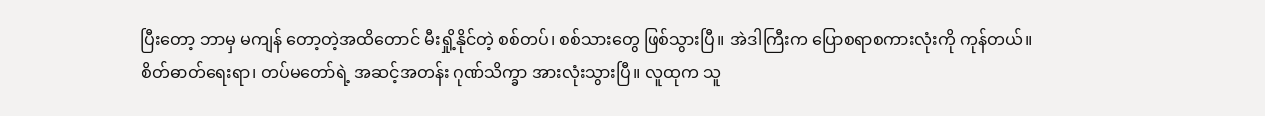ပြီးတော့ ဘာမှ မကျန် တော့တဲ့အထိတောင် မီးရှို့နိုင်တဲ့ စစ်တပ်၊ စစ်သားတွေ ဖြစ်သွားပြီ။ အဲဒါကြီးက ပြောစရာစကားလုံးကို ကုန်တယ်။
စိတ်ဓာတ်ရေးရာ၊ တပ်မတော်ရဲ့ အဆင့်အတန်း ဂုဏ်သိက္ခာ အားလုံးသွားပြီ။ လူထုက သူ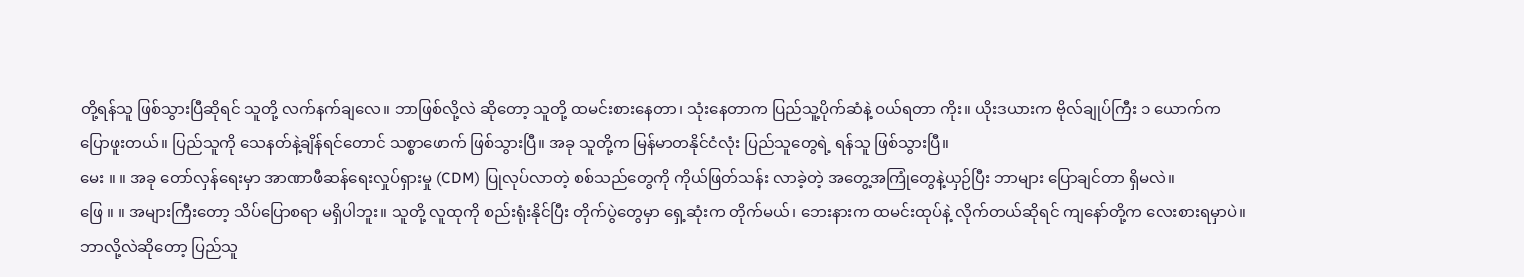တို့ရန်သူ ဖြစ်သွားပြီဆိုရင် သူတို့ လက်နက်ချလေ။ ဘာဖြစ်လို့လဲ ဆိုတော့ သူတို့ ထမင်းစားနေတာ၊ သုံးနေတာက ပြည်သူ့ပိုက်ဆံနဲ့ ဝယ်ရတာ ကိုး။ ယိုးဒယားက ဗိုလ်ချုပ်ကြီး ၁ ယောက်က ပြောဖူးတယ်။ ပြည်သူကို သေနတ်နဲ့ချိန်ရင်တောင် သစ္စာဖောက် ဖြစ်သွားပြီ။ အခု သူတို့က မြန်မာတနိုင်ငံလုံး ပြည်သူတွေရဲ့ ရန်သူ ဖြစ်သွားပြီ။
မေး ။ ။ အခု တော်လှန်ရေးမှာ အာဏာဖီဆန်ရေးလှုပ်ရှားမှု (CDM) ပြုလုပ်လာတဲ့ စစ်သည်တွေကို ကိုယ်ဖြတ်သန်း လာခဲ့တဲ့ အတွေ့အကြုံတွေနဲ့ယှဉ်ပြီး ဘာများ ပြောချင်တာ ရှိမလဲ။
ဖြေ ။ ။ အများကြီးတော့ သိပ်ပြောစရာ မရှိပါဘူး။ သူတို့ လူထုကို စည်းရုံးနိုင်ပြီး တိုက်ပွဲတွေမှာ ရှေ့ဆုံးက တိုက်မယ်၊ ဘေးနားက ထမင်းထုပ်နဲ့ လိုက်တယ်ဆိုရင် ကျနော်တို့က လေးစားရမှာပဲ။ ဘာလို့လဲဆိုတော့ ပြည်သူ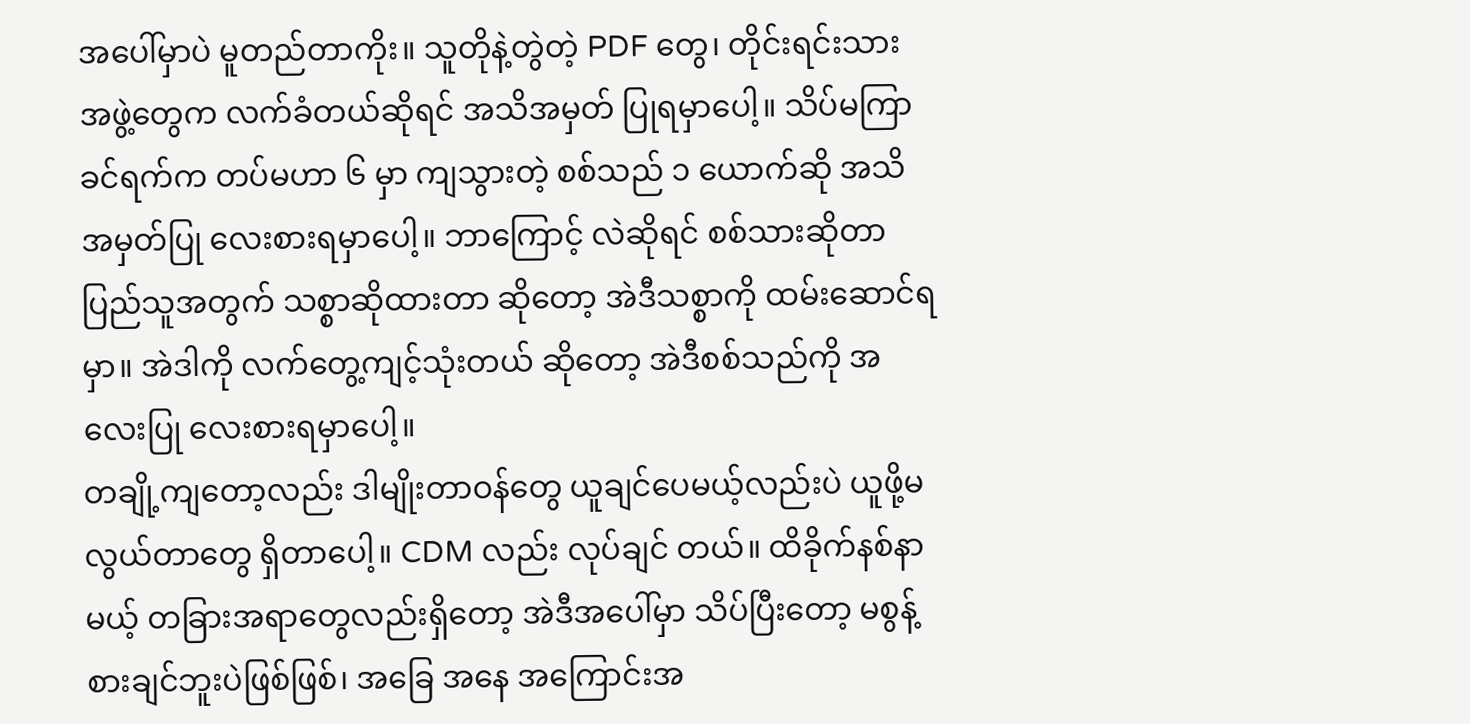အပေါ်မှာပဲ မူတည်တာကိုး။ သူတိုနဲ့တွဲတဲ့ PDF တွေ၊ တိုင်းရင်းသား အဖွဲ့တွေက လက်ခံတယ်ဆိုရင် အသိအမှတ် ပြုရမှာပေါ့။ သိပ်မကြာခင်ရက်က တပ်မဟာ ၆ မှာ ကျသွားတဲ့ စစ်သည် ၁ ယောက်ဆို အသိအမှတ်ပြု လေးစားရမှာပေါ့။ ဘာကြောင့် လဲဆိုရင် စစ်သားဆိုတာ ပြည်သူအတွက် သစ္စာဆိုထားတာ ဆိုတော့ အဲဒီသစ္စာကို ထမ်းဆောင်ရမှာ။ အဲဒါကို လက်တွေ့ကျင့်သုံးတယ် ဆိုတော့ အဲဒီစစ်သည်ကို အလေးပြု လေးစားရမှာပေါ့။
တချို့ကျတော့လည်း ဒါမျိုးတာဝန်တွေ ယူချင်ပေမယ့်လည်းပဲ ယူဖို့မလွယ်တာတွေ ရှိတာပေါ့။ CDM လည်း လုပ်ချင် တယ်။ ထိခိုက်နစ်နာမယ့် တခြားအရာတွေလည်းရှိတော့ အဲဒီအပေါ်မှာ သိပ်ပြီးတော့ မစွန့်စားချင်ဘူးပဲဖြစ်ဖြစ်၊ အခြေ အနေ အကြောင်းအ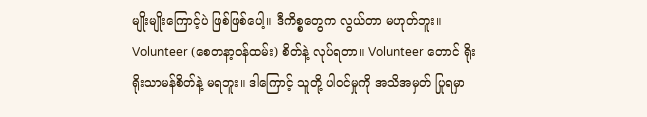မျိုးမျိုးကြောင့်ပဲ ဖြစ်ဖြစ်ပေါ့။ ဒီကိစ္စတွေက လွယ်တာ မဟုတ်ဘူး။ Volunteer (စေတနာ့ဝန်ထမ်း) စိတ်နဲ့ လုပ်ရတာ။ Volunteer တောင် ရိုးရိုးသာမန်စိတ်နဲ့ မရဘူး။ ဒါကြောင့် သူတို့ ပါဝင်မှုကို အသိအမှတ် ပြုရမှာ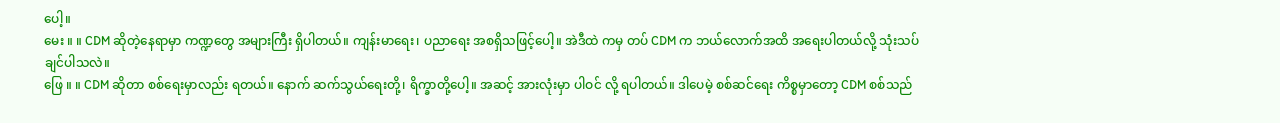ပေါ့။
မေး ။ ။ CDM ဆိုတဲ့နေရာမှာ ကဏ္ဍတွေ အများကြီး ရှိပါတယ်။ ကျန်းမာရေး၊ ပညာရေး အစရှိသဖြင့်ပေါ့။ အဲဒီထဲ ကမှ တပ် CDM က ဘယ်လောက်အထိ အရေးပါတယ်လို့ သုံးသပ်ချင်ပါသလဲ။
ဖြေ ။ ။ CDM ဆိုတာ စစ်ရေးမှာလည်း ရတယ်။ နောက် ဆက်သွယ်ရေးတို့၊ ရိက္ခာတို့ပေါ့။ အဆင့် အားလုံးမှာ ပါဝင် လို့ ရပါတယ်။ ဒါပေမဲ့ စစ်ဆင်ရေး ကိစ္စမှာတော့ CDM စစ်သည်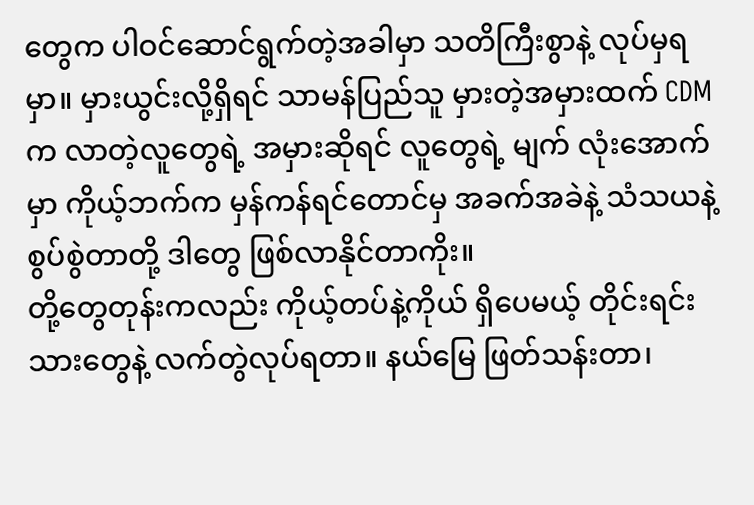တွေက ပါဝင်ဆောင်ရွက်တဲ့အခါမှာ သတိကြီးစွာနဲ့ လုပ်မှရမှာ။ မှားယွင်းလို့ရှိရင် သာမန်ပြည်သူ မှားတဲ့အမှားထက် CDM က လာတဲ့လူတွေရဲ့ အမှားဆိုရင် လူတွေရဲ့ မျက် လုံးအောက်မှာ ကိုယ့်ဘက်က မှန်ကန်ရင်တောင်မှ အခက်အခဲနဲ့ သံသယနဲ့ စွပ်စွဲတာတို့ ဒါတွေ ဖြစ်လာနိုင်တာကိုး။
တို့တွေတုန်းကလည်း ကိုယ့်တပ်နဲ့ကိုယ် ရှိပေမယ့် တိုင်းရင်းသားတွေနဲ့ လက်တွဲလုပ်ရတာ။ နယ်မြေ ဖြတ်သန်းတာ၊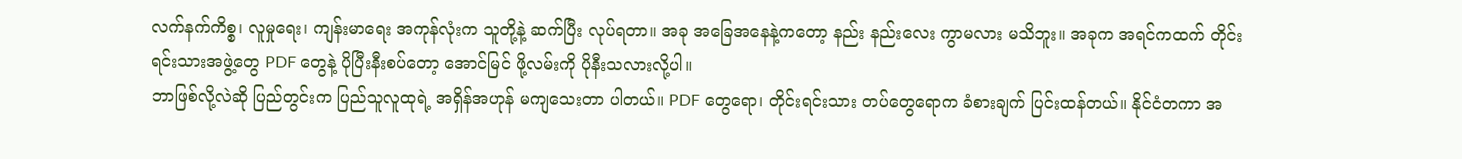လက်နက်ကိစ္စ၊ လူမှုရေး၊ ကျန်းမာရေး အကုန်လုံးက သူတို့နဲ့ ဆက်ပြီး လုပ်ရတာ။ အခု အခြေအနေနဲ့ကတော့ နည်း နည်းလေး ကွာမလား မသိဘူး။ အခုက အရင်ကထက် တိုင်းရင်းသားအဖွဲ့တွေ PDF တွေနဲ့ ပိုပြီးနီးစပ်တော့ အောင်မြင် ဖို့လမ်းကို ပိုနီးသလားလို့ပါ။
ဘာဖြစ်လို့လဲဆို ပြည်တွင်းက ပြည်သူလူထုရဲ့ အရှိန်အဟုန် မကျသေးတာ ပါတယ်။ PDF တွေရော၊ တိုင်းရင်းသား တပ်တွေရောက ခံစားချက် ပြင်းထန်တယ်။ နိုင်ငံတကာ အ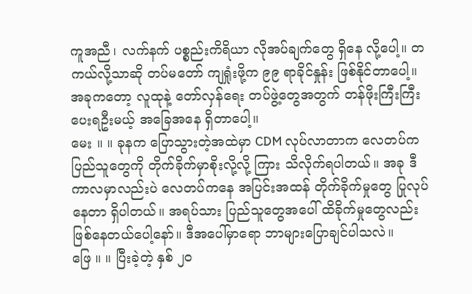ကူအညီ၊ လက်နက် ပစ္စည်းကိရိယာ လိုအပ်ချက်တွေ ရှိနေ လို့ပေါ့။ တကယ်လို့သာဆို တပ်မတော် ကျရှုံးဖို့က ၉၉ ရာခိုင်နှုန်း ဖြစ်နိုင်တာပေါ့။ အခုကတော့ လူထုနဲ့ တော်လှန်ရေး တပ်ဖွဲ့တွေအတွက် တန်ဖိုးကြီးကြီး ပေးရဦးမယ့် အခြေအနေ ရှိတာပေါ့။
မေး ။ ။ ခုနက ပြောသွားတဲ့အထဲမှာ CDM လုပ်လာတာက လေတပ်က ပြည်သူတွေကို တိုက်ခိုက်မှာစိုးလို့လို့ ကြား သိလိုက်ရပါတယ်။ အခု ဒီကာလမှာလည်းပဲ လေတပ်ကနေ အပြင်းအထန် တိုက်ခိုက်မှုတွေ ပြုလုပ်နေတာ ရှိပါတယ်။ အရပ်သား ပြည်သူတွေအပေါ် ထိခိုက်မှုတွေလည်း ဖြစ်နေတယ်ပေါ့နော်။ ဒီအပေါ်မှာရော ဘာများပြောချင်ပါသလဲ။
ဖြေ ။ ။ ပြီးခဲ့တဲ့ နှစ် ၂၀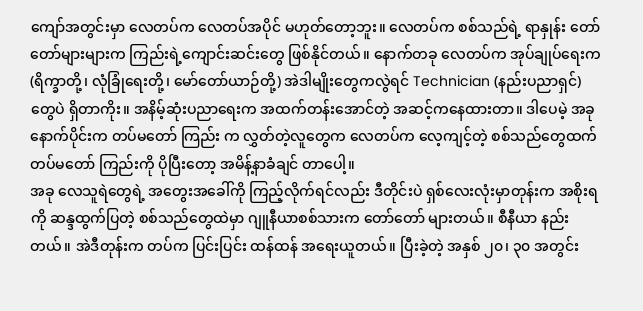ကျော်အတွင်းမှာ လေတပ်က လေတပ်အပိုင် မဟုတ်တော့ဘူး။ လေတပ်က စစ်သည်ရဲ့ ရာနှုန်း တော်တော်များများက ကြည်းရဲ့ကျောင်းဆင်းတွေ ဖြစ်နိုင်တယ်။ နောက်တခု လေတပ်က အုပ်ချုပ်ရေးက (ရိက္ခာတို့၊ လုံခြုံရေးတို့၊ မော်တော်ယာဉ်တို့) အဲဒါမျိုးတွေကလွဲရင် Technician (နည်းပညာရှင်) တွေပဲ ရှိတာကိုး။ အနိမ့်ဆုံးပညာရေးက အထက်တန်းအောင်တဲ့ အဆင့်ကနေထားတာ။ ဒါပေမဲ့ အခုနောက်ပိုင်းက တပ်မတော် ကြည်း က လွှတ်တဲ့လူတွေက လေတပ်က လေ့ကျင့်တဲ့ စစ်သည်တွေထက် တပ်မတော် ကြည်းကို ပိုပြီးတော့ အမိန့်နာခံချင် တာပေါ့။
အခု လေသူရဲတွေရဲ့ အတွေးအခေါ်ကို ကြည့်လိုက်ရင်လည်း ဒီတိုင်းပဲ ရှစ်လေးလုံးမှာတုန်းက အစိုးရကို ဆန္ဒထွက်ပြတဲ့ စစ်သည်တွေထဲမှာ ဂျူနီယာစစ်သားက တော်တော် များတယ်။ စီနီယာ နည်းတယ်။ အဲဒီတုန်းက တပ်က ပြင်းပြင်း ထန်ထန် အရေးယူတယ်။ ပြီးခဲ့တဲ့ အနှစ် ၂၀၊ ၃၀ အတွင်း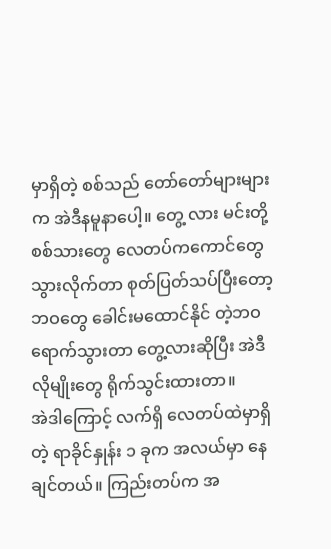မှာရှိတဲ့ စစ်သည် တော်တော်များများက အဲဒီနမူနာပေါ့။ တွေ့ လား မင်းတို့ စစ်သားတွေ လေတပ်ကကောင်တွေ သွားလိုက်တာ စုတ်ပြတ်သပ်ပြီးတော့ ဘဝတွေ ခေါင်းမထောင်နိုင် တဲ့ဘဝ ရောက်သွားတာ တွေ့လားဆိုပြီး အဲဒီလိုမျိုးတွေ ရိုက်သွင်းထားတာ။
အဲဒါကြောင့် လက်ရှိ လေတပ်ထဲမှာရှိတဲ့ ရာခိုင်နှုန်း ၁ ခုက အလယ်မှာ နေချင်တယ်။ ကြည်းတပ်က အ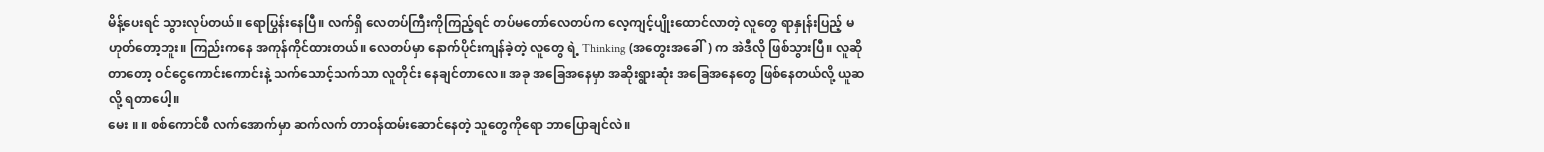မိန့်ပေးရင် သွားလုပ်တယ်။ ရောပြွန်းနေပြီ။ လက်ရှိ လေတပ်ကြီးကိုကြည့်ရင် တပ်မတော်လေတပ်က လေ့ကျင့်ပျိုးထောင်လာတဲ့ လူတွေ ရာနှုန်းပြည့် မဟုတ်တော့ဘူး။ ကြည်းကနေ အကုန်ကိုင်ထားတယ်။ လေတပ်မှာ နောက်ပိုင်းကျန်ခဲ့တဲ့ လူတွေ ရဲ့ Thinking (အတွေးအခေါ်) က အဲဒီလို ဖြစ်သွားပြီ။ လူဆိုတာတော့ ဝင်ငွေကောင်းကောင်းနဲ့ သက်သောင့်သက်သာ လူတိုင်း နေချင်တာလေ။ အခု အခြေအနေမှာ အဆိုးရွားဆုံး အခြေအနေတွေ ဖြစ်နေတယ်လို့ ယူဆလို့ ရတာပေါ့။
မေး ။ ။ စစ်ကောင်စီ လက်အောက်မှာ ဆက်လက် တာဝန်ထမ်းဆောင်နေတဲ့ သူတွေကိုရော ဘာပြောချင်လဲ။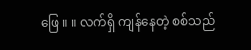ဖြေ ။ ။ လက်ရှိ ကျန်နေတဲ့ စစ်သည်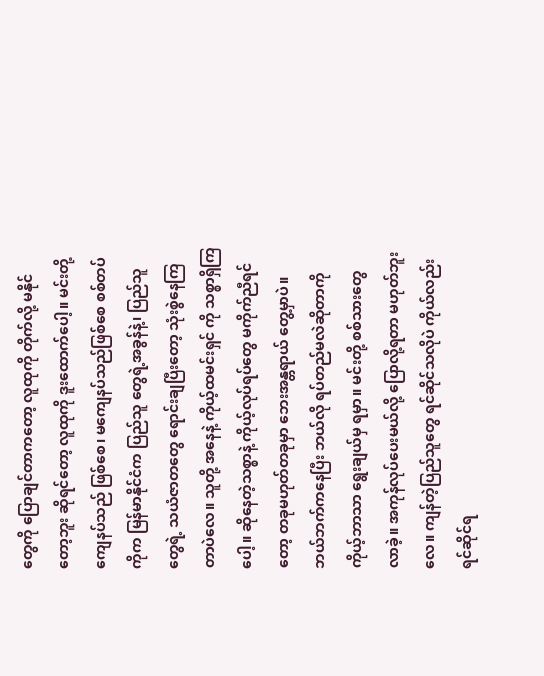တွေကို ပြောချင်တာကတော့ လူထုကို တိုက်လို့ မနိုင်တော့ဘူး ဆိုရင်တော့ လူထုကို ဒူးထောက်ပေါ့။ မင်းတို့ ကျေနပ်သည် ဖြစ်စေ၊ မကျေနပ်သည်ဖြစ်စေ စစ်တပ်ကိုက မြန်မာနိုင်ငံက ပြည်သူ တွေရဲ့အခွန်နဲ့၊ ပြည်သူတွေရဲ့ သယံဇာတတွေ ရောင်းချပြီးတော့ သုံးစွဲနေကြတာပဲလေ။ သူတို့ အနေနဲ့ ကိုယ့်ထမင်းရှင် ကို သစ္စာရှိကြပေါ့။ ဆိုနေတဲ့သစ္စာနဲ့ ကိုယ့်လုပ်ရပ်တွေ မကိုက်ညီရင်တော့ တခုမဟုတ်တခုမှာ ဘေးအန္တရာယ် တွေ့မှာပဲ။ ဘယ်ဘက်ကနေပြီး ဘယ်လို ရပ်တည်မလဲဆိုတာကို ကိုယ့်ဘာသာ ရွေးချယ်မှ ရမှာ။ မင်းတို့ စစ်သားတွေ လာခဲ့။ အကုန်လုပ်ပေးမယ်လို့ ပြောလို့ရတာ မဟုတ်ဘူးလေ။ ကျန်တဲ့ပြည်သူတွေ ရင်ဆိုင်သလိုပဲ ကိုယ်လည်း ရင်ဆိုင်ရ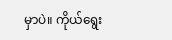မှာပဲ။ ကိုယ်ရွေး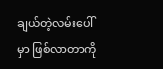ချယ်တဲ့လမ်းပေါ်မှာ ဖြစ်လာတာကို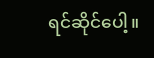ရင်ဆိုင်ပေါ့။